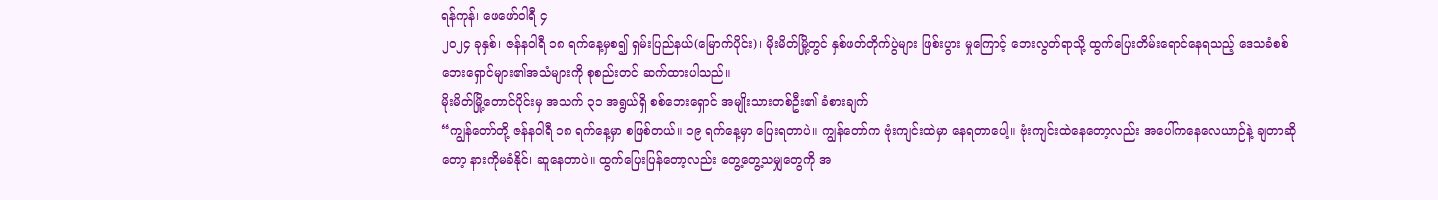ရန်ကုန်၊ ဖေဖော်ဝါရီ ၄
၂၀၂၄ ခုနှစ်၊ ဇန်နဝါရီ ၁၈ ရက်နေ့မှစ၍ ရှမ်းပြည်နယ်(မြောက်ပိုင်း)၊ မိုးမိတ်မြို့တွင် နှစ်ဖတ်တိုက်ပွဲများ ဖြစ်းပွား မှုကြောင့် ဘေးလွတ်ရာသို့ ထွက်ပြေးတိမ်းရောင်နေရသည့် ဒေသခံစစ်ဘေးရှောင်များ၏အသံများကို စုစည်းတင် ဆက်ထားပါသည်။
မိုးမိတ်မြို့တောင်ပိုင်းမှ အသက် ၃၁ အရွယ်ရှိ စစ်ဘေးရှောင် အမျိုးသားတစ်ဦး၏ ခံစားချက်
“ကျွန်တော်တို့ ဇန်နဝါရီ ၁၈ ရက်နေ့မှာ စဖြစ်တယ်။ ၁၉ ရက်နေ့မှာ ပြေးရတာပဲ။ ကျွန်တော်က ဗုံးကျင်းထဲမှာ နေရတာပေါ့။ ဗုံးကျင်းထဲနေတော့လည်း အပေါ်ကနေလေယာဉ်နဲ့ ချတာဆိုတော့ နားကိုမခံနိုင်၊ ဆူနေတာပဲ။ ထွက်ပြေးပြန်တော့လည်း တွေ့တွေ့သမျှတွေကို အ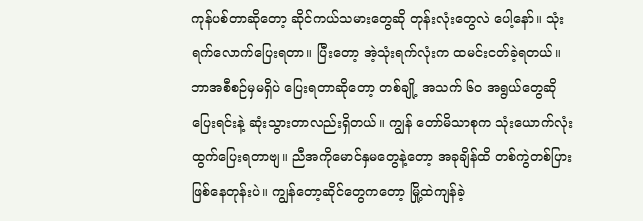ကုန်ပစ်တာဆိုတော့ ဆိုင်ကယ်သမားတွေဆို တုန်းလုံးတွေလဲ ပေါ့နော်။ သုံးရက်လောက်ပြေးရတာ။ ပြီးတော့ အဲ့သုံးရက်လုံးက ထမင်းငတ်ခဲ့ရတယ်။ ဘာအစီစဉ်မှမရှိပဲ ပြေးရတာဆိုတော့ တစ်ချို့ အသက် ၆၀ အရွယ်တွေဆို ပြေးရင်းနဲ့ ဆုံးသွားတာလည်းရှိတယ်။ ကျွန် တော်မိသာစုက သုံးယောက်လုံး ထွက်ပြေးရတာဗျ။ ညီအကိုမောင်နှမတွေနဲ့တော့ အခုချိန်ထိ တစ်ကွဲတစ်ပြားဖြစ်နေတုန်းပဲ။ ကျွန်တော့ဆိုင်တွေကတော့ မြို့ထဲကျန်ခဲ့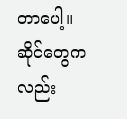တာပေါ့။ ဆိုင်တွေကလည်း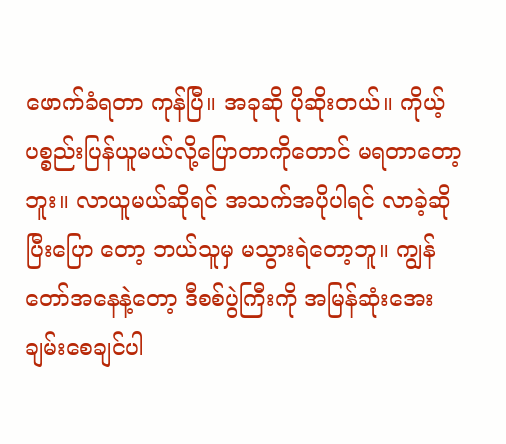ဖောက်ခံရတာ ကုန်ပြီ။ အခုဆို ပိုဆိုးတယ်။ ကိုယ့်ပစ္စည်းပြန်ယူမယ်လို့ပြောတာကိုတောင် မရတာတော့ဘူး။ လာယူမယ်ဆိုရင် အသက်အပိုပါရင် လာခဲ့ဆိုပြီးပြော တော့ ဘယ်သူမှ မသွားရဲတော့ဘူ။ ကျွန်တော်အနေနဲ့တော့ ဒီစစ်ပွဲကြီးကို အမြန်ဆုံးအေးချမ်းစေချင်ပါ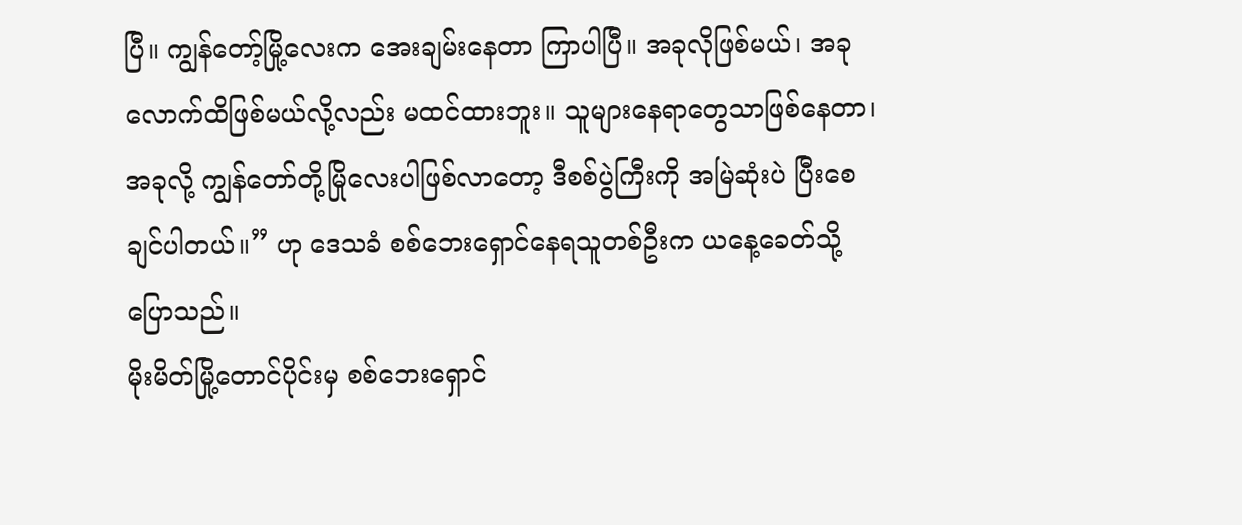ပြီ။ ကျွန်တော့်မြို့လေးက အေးချမ်းနေတာ ကြာပါပြီ။ အခုလိုဖြစ်မယ်၊ အခုလောက်ထိဖြစ်မယ်လို့လည်း မထင်ထားဘူး။ သူများနေရာတွေသာဖြစ်နေတာ၊ အခုလို့ ကျွန်တော်တို့မြိုလေးပါဖြစ်လာတော့ ဒီစစ်ပွဲကြီးကို အမြဲဆုံးပဲ ပြီးစေချင်ပါတယ်။” ဟု ဒေသခံ စစ်ဘေးရှောင်နေရသူတစ်ဦးက ယနေ့ခေတ်သို့ ပြောသည်။
မိုးမိတ်မြို့တောင်ပိုင်းမှ စစ်ဘေးရှောင်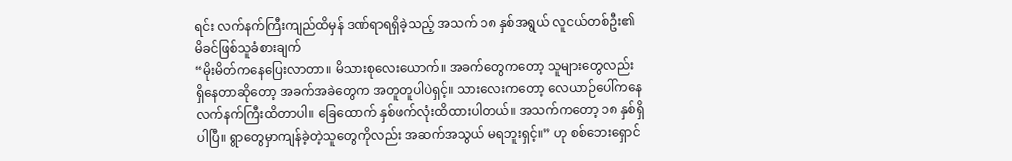ရင်း လက်နက်ကြီးကျည်ထိမှန် ဒဏ်ရာရရှိခဲ့သည့် အသက် ၁၈ နှစ်အရွယ် လူငယ်တစ်ဦး၏ မိခင်ဖြစ်သူခံစားချက်
“မိုးမိတ်ကနေပြေးလာတာ။ မိသားစုလေးယောက်။ အခက်တွေကတော့ သူများတွေလည်း ရှိနေတာဆိုတော့ အခက်အခဲတွေက အတူတူပါပဲရှင့်။ သားလေးကတော့ လေယာဉ်ပေါ်ကနေ လက်နက်ကြီးထိတာပါ။ ခြေထောက် နှစ်ဖက်လုံးထိထားပါတယ်။ အသက်ကတော့ ၁၈ နှစ်ရှိပါပြီ။ ရွာတွေမှာကျန်ခဲ့တဲ့သူတွေကိုလည်း အဆက်အသွယ် မရဘူးရှင့်။” ဟု စစ်ဘေးရှောင်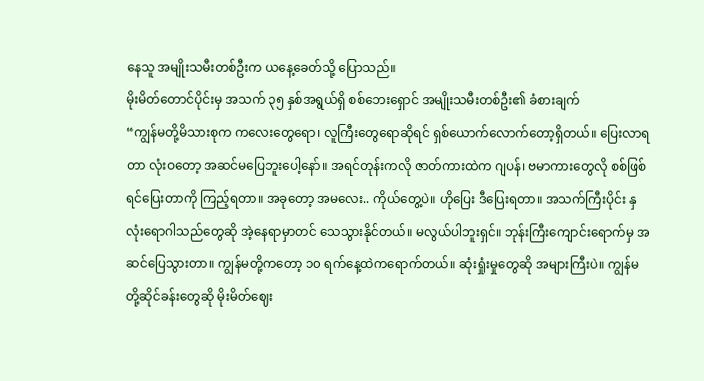နေသူ အမျိုးသမီးတစ်ဦးက ယနေ့ခေတ်သို့ ပြောသည်။
မိုးမိတ်တောင်ပိုင်းမှ အသက် ၃၅ နှစ်အရွယ်ရှိ စစ်ဘေးရှောင် အမျိုးသမီးတစ်ဦး၏ ခံစားချက်
“ကျွန်မတို့မိသားစုက ကလေးတွေရော၊ လူကြီးတွေရောဆိုရင် ရှစ်ယောက်လောက်တော့ရှိတယ်။ ပြေးလာရတာ လုံးဝတော့ အဆင်မပြေဘူးပေါ့နော်။ အရင်တုန်းကလို ဇာတ်ကားထဲက ဂျပန်၊ ဗမာကားတွေလို စစ်ဖြစ်ရင်ပြေးတာကို ကြည့်ရတာ။ အခုတော့ အမလေး.. ကိုယ်တွေ့ပဲ။ ဟိုပြေး ဒီပြေးရတာ။ အသက်ကြီးပိုင်း နှလုံးရောဂါသည်တွေဆို အဲ့နေရာမှာတင် သေသွားနိုင်တယ်။ မလွယ်ပါဘူးရှင်။ ဘုန်းကြီးကျောင်းရောက်မှ အဆင်ပြေသွားတာ။ ကျွန်မတို့ကတော့ ၁၀ ရက်နေ့ထဲကရောက်တယ်။ ဆုံးရှုံးမှုတွေဆို အများကြီးပဲ။ ကျွန်မတို့ဆိုင်ခန်းတွေဆို မိုးမိတ်ဈေး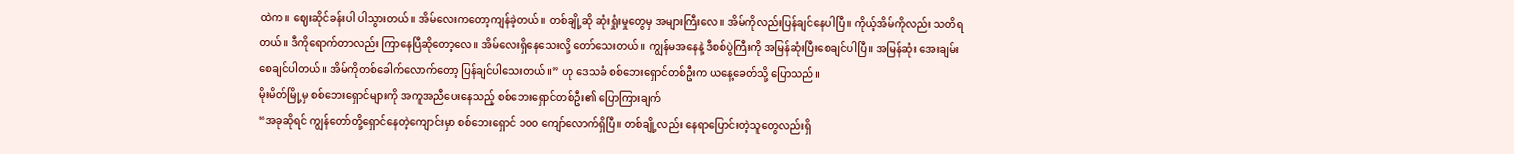ထဲက။ ဈေးဆိုင်ခန်းပါ ပါသွားတယ်။ အိမ်လေးကတော့ကျန်ခဲ့တယ်။ တစ်ချို့ဆို ဆုံးရှုံးမှုတွေမှ အများကြီးလေ။ အိမ်ကိုလည်းပြန်ချင်နေပါပြီ။ ကိုယ့်အိမ်ကိုလည်း သတိရတယ်။ ဒီကိုရောက်တာလည်း ကြာနေပြီဆိုတော့လေ။ အိမ်လေးရှိနေသေးလို့ တော်သေးတယ်။ ကျွန်မအနေနဲ့ ဒီစစ်ပွဲကြီးကို အမြန်ဆုံးပြီးစေချင်ပါပြီ။ အမြန်ဆုံး အေးချမ်းစေချင်ပါတယ်။ အိမ်ကိုတစ်ခေါက်လောက်တော့ ပြန်ချင်ပါသေးတယ်။” ဟု ဒေသခံ စစ်ဘေးရှောင်တစ်ဦးက ယနေ့ခေတ်သို့ ပြောသည်။
မိုးမိတ်မြို့မှ စစ်ဘေးရှောင်များကို အကူအညီပေးနေသည့် စစ်ဘေးရှောင်တစ်ဦး၏ ပြောကြားချက်
“အခုဆိုရင် ကျွန်တော်တို့ရှောင်နေတဲ့ကျောင်းမှာ စစ်ဘေးရှောင် ၁၀၀ ကျော်လောက်ရှိပြီ။ တစ်ချို့လည်း နေရာပြောင်းတဲ့သူတွေလည်းရှိ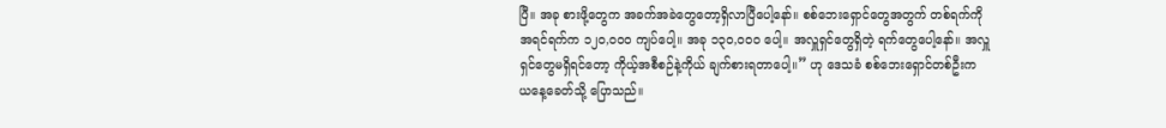ပြီ။ အခု စားဖို့တွေက အခက်အခဲတွေတော့ရှိလာပြီပေါ့နော်။ စစ်ဘေးရှောင်တွေအတွက် တစ်ရက်ကို အရင်ရက်က ၁၂၀,၀၀၀ ကျပ်ပေါ့။ အခု ၁၃၀,၀၀၀ ပေါ့။ အလှူရှင်တွေရှိတဲ့ ရက်တွေပေါ့နော်။ အလှူရှင်တွေမရှိရင်တော့ ကိုယ့်အစီစဉ်နဲ့ကိုယ် ချက်စားရတာပေါ့။” ဟု ဒေသခံ စစ်ဘေးရှောင်တစ်ဦးက ယနေ့ခေတ်သို့ ပြောသည်။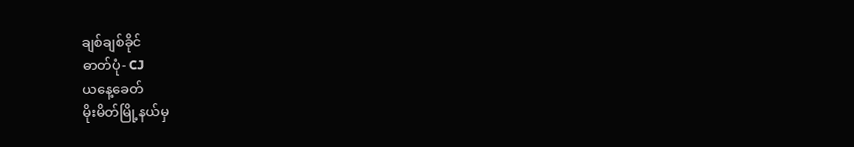ချစ်ချစ်ခိုင်
ဓာတ်ပုံ- CJ
ယနေ့ခေတ်
မိုးမိတ်မြို့နယ်မှ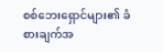စစ်ဘေးရှောင်များ၏ ခံစားချက်အ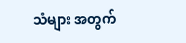သံများ အတွက်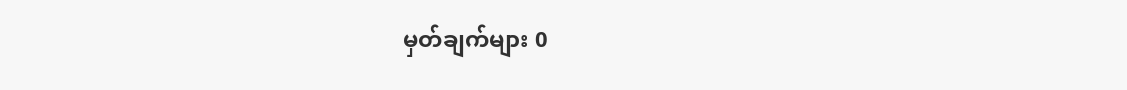မှတ်ချက်များ 0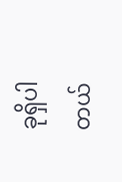ခုရှိပါတယ်